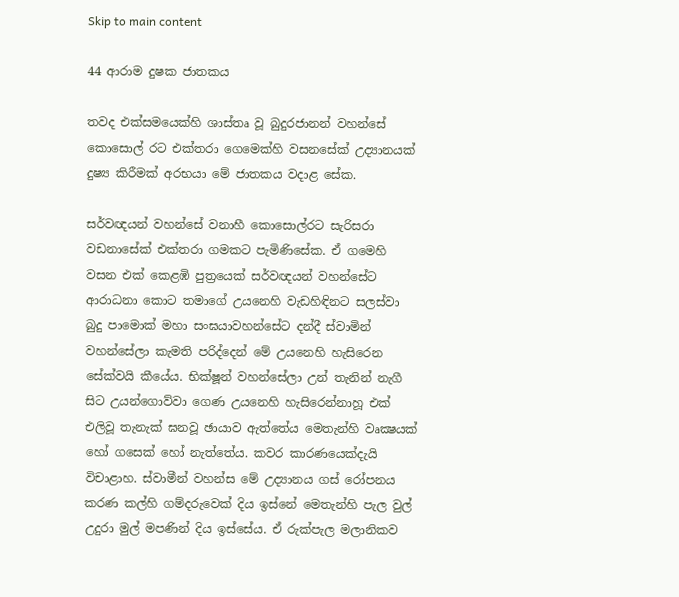Skip to main content

44 ආරාම දුෂක ජාතකය

තවද එක්සමයෙක්හි ශාස්තෘ වූ බුදුරජානන් වහන්සේ කොසොල් රට එක්තරා ගෙමෙක්හි වසනසේක් උද්‍යානයක් දුෂ්‍ය කිරීමක් අරභයා මේ ජාතකය වදාළ සේක.

සර්වඥයන් වහන්සේ වනාහී කොසොල්රට සැරිසරා වඩනාසේක් එක්තරා ගමකට පැමිණිසේක. ඒ ගමෙහි වසන එක් කෙළඹි පුත්‍රයෙක් සර්වඥයන් වහන්සේට ආරාධනා කොට තමාගේ උයනෙහි වැඩහිඳිනට සලස්වා බුදු පාමොක් මහා සංඝයාවහන්සේට දන්දී ස්වාමින් වහන්සේලා කැමති පරිද්දෙන් මේ උයනෙහි හැසිරෙන සේක්වයි කීයේය. භික්ෂූන් වහන්සේලා උන් තැනින් නැගී සිට උයන්ගොව්වා ගෙණ උයනෙහි හැසිරෙන්නාහූ එක් එලිවූ තැනැක් ඝනවූ ඡායාව ඇත්තේය මෙතැන්හි වෘක්‍ෂයක් හෝ ගසෙක් හෝ නැත්තේය. කවර කාරණයෙක්දැයි විචාළාහ. ස්වාමීන් වහන්ස මේ උද්‍යානය ගස් රෝපනය කරණ කල්හි ගම්දරුවෙක් දිය ඉස්නේ මෙතැන්හි පැල වුල් උදුරා මුල් මපණින් දිය ඉස්සේය. ඒ රුක්පැල මලානිකව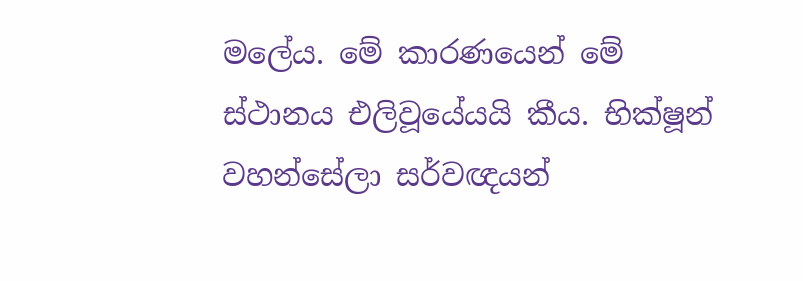මලේය. මේ කාරණයෙන් මේ ස්ථානය එලිවූයේයයි කීය. භික්ෂූන් වහන්සේලා සර්වඥයන්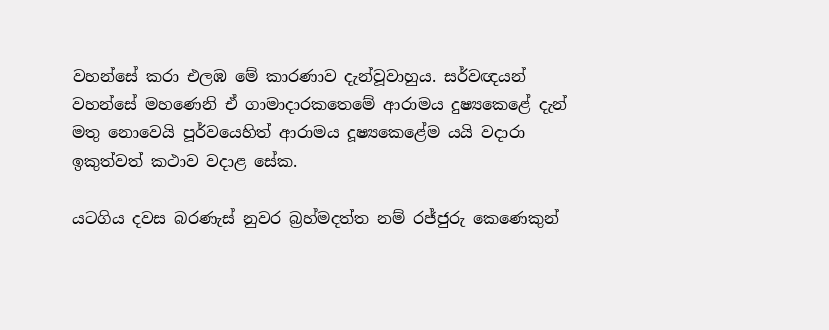වහන්සේ කරා එලඹ මේ කාරණාව දැන්වූවාහුය. සර්වඥයන් වහන්සේ මහණෙනි ඒ ගාමාදාරකතෙමේ ආරාමය දුෂ්‍යකෙළේ දැන් මතු නොවෙයි පූර්වයෙහිත් ආරාමය දූෂ්‍යකෙළේම යයි වදාරා ඉකුත්වත් කථාව වදාළ සේක.

යටගිය දවස බරණැස් නුවර බ්‍රහ්මදත්ත නම් රජ්ජුරු කෙණෙකුන්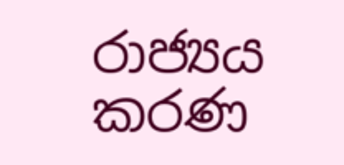රාජ්‍යය කරණ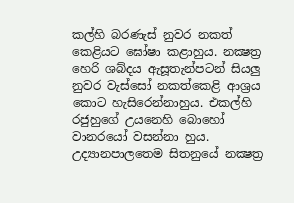කල්හි බරණැස් නුවර නකත් කෙළියට ඝෝෂා කළාහුය. නක්‍ෂත්‍ර හෙරි ශබ්දය ඇසූතැන්පටන් සියලු නුවර වැස්සෝ නකත්කෙළි ආශ්‍රය කොට හැසිරෙන්නාහුය. එකල්හි රජුහුගේ උයනෙහි බොහෝ වානරයෝ වසන්නා හුය. උද්‍යානපාලතෙම සිතනුයේ නක්‍ෂත්‍ර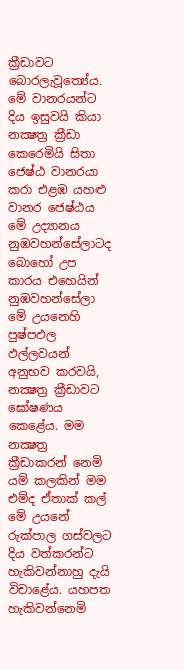ක්‍රීඩාවට බොරලැවූත්‍යේය. මේ වානරයන්ට දිය ඉසුවයි කියා නක්‍ෂත්‍ර ක්‍රීඩා කෙරෙමියි සිතා ජෙෂ්ඨ වානරයා කරා එළඹ යහළු වානර ජෙෂ්ඨය මේ උද්‍යානය නුඹවහන්සේලාටද බොහෝ උප කාරය එහෙයින් නුඹවහන්සේලා මේ උයනෙහි පුෂ්පඵල ඵල්ලවයන් අනුභව කරවයි, නක්‍ෂත්‍ර ක්‍රීඩාවට ඝෝෂණය කෙළේය. මම නක්‍ෂත්‍ර ක්‍රීඩාකරන් නෙමි යම් කලකින් මම එම්ද ඒතාක් කල් මේ උයනේ රුක්පාල ගස්වලට දිය වත්කරන්ට හැකිවන්නාහු දැයි විචාළේය. යහපත හැකිවන්නෙමි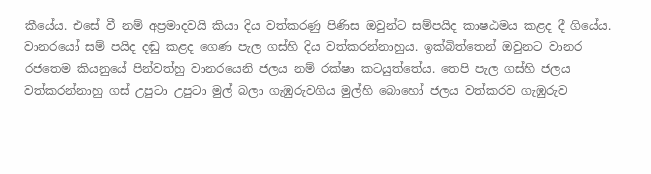කීයේය. එසේ වී නම් අප්‍රමාදවයි කියා දිය වත්කරණු පිණිස ඔවුන්ට සම්පයිද කාෂඨමය කළද දී ගියේය. වානරයෝ සම් පයිද දඬු කළද ගෙණ පැල ගස්හි දිය වත්කරන්නාහුය. ඉක්බිත්තෙන් ඔවුනට වානර රජතෙම කියනුයේ පින්වත්හු වානරයෙනි ජලය නම් රක්ෂා කටයුත්තේය. තෙපි පැල ගස්හි ජලය වත්කරන්නාහු ගස් උපුටා උපුටා මුල් බලා ගැඹුරුවගිය මුල්හි බොහෝ ජලය වත්කරව ගැඹුරුව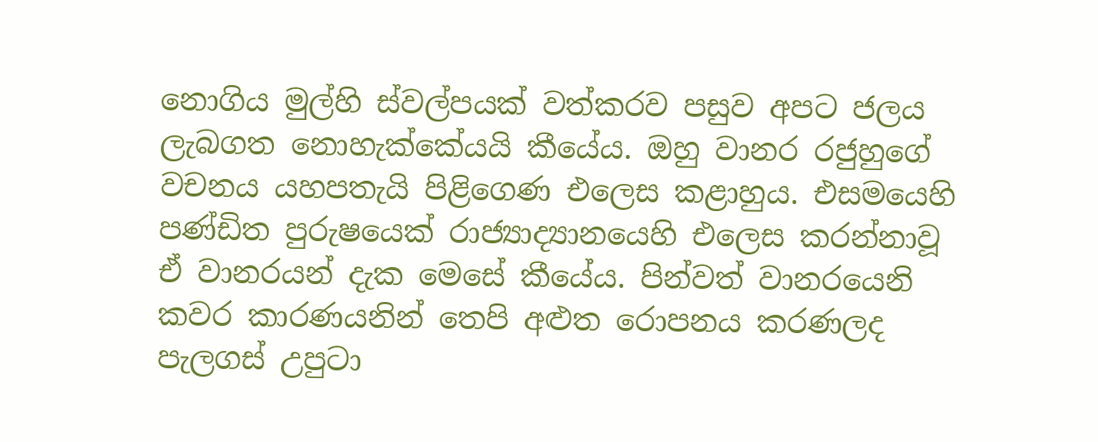නොගිය මුල්හි ස්වල්පයක් වත්කරව පසුව අපට ජලය ලැබගත නොහැක්කේයයි කීයේය. ඔහු වානර රජුහුගේ වචනය යහපතැයි පිළිගෙණ එලෙස කළාහුය. එසමයෙහි පණ්ඩිත පුරුෂයෙක් රාජ්‍යාද්‍යානයෙහි එලෙස කරන්නාවූ ඒ වානරයන් දැක මෙසේ කීයේය. පින්වත් වානරයෙනි කවර කාරණයනින් තෙපි අළුත රොපනය කරණලද පැලගස් උපුටා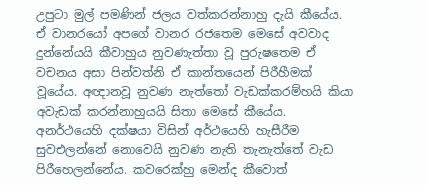උපුටා මුල් පමණින් ජලය වත්කරන්නාහු දැයි කීයේය. ඒ වානරයෝ අපගේ වානර රජතෙම මෙසේ අවවාද දුන්නේයයි කීවාහුය නුවණැත්තා වූ පුරුෂතෙම ඒ වචනය අසා පින්වත්නි ඒ කාන්තයෙන් පිරීහීමක් වූයේය. අඥානවූ නුවණ නැත්තෝ වැඩක්කරම්හයි කියා අවැඩක් කරන්නාහුයයි සිතා මෙසේ කීයේය. අනර්ථයෙහි දක්ෂයා විසින් අර්ථයෙහි හැසීරීම සුවඑලන්නේ නොවෙයි නුවණ නැති තැනැත්තේ වැඩ පිරීහෙලන්නේය. කවරෙක්හු මෙන්ද කීවොත්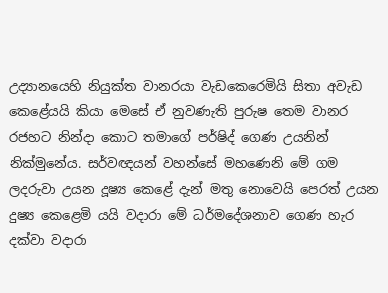උද්‍යානයෙහි නියුක්ත වානරයා වැඩකෙරෙමියි සිතා අවැඩ කෙළේයයි කියා මෙසේ ඒ නුවණැති පුරුෂ තෙම වානර රජහට නින්දා කොට තමාගේ පර්ෂිද් ගෙණ උයනින් නික්මුනේය. සර්වඥයන් වහන්සේ මහණෙනි මේ ගම ලදරුවා උයන දූෂ්‍ය කෙළේ දැන් මතු නොවෙයි පෙරත් උයන දුෂ්‍ය කෙළෙමි යයි වදාරා මේ ධර්මදේශනාව ගෙණ හැර දක්වා වදාරා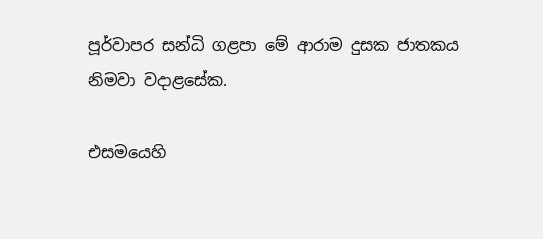පූර්වාපර සන්ධි ගළපා මේ ආරාම දුසක ජාතකය නිමවා වදාළසේක.

එසමයෙහි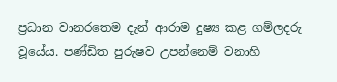ප්‍රධාන වානරතෙම දැන් ආරාම දුෂ්‍ය කළ ගම්ලදරු වූයේය. පණ්ඩිත පුරුෂව උපන්නෙම් වනාහි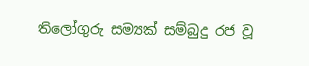තිලෝගුරු සම්‍යක් සම්බුදු රජ වූ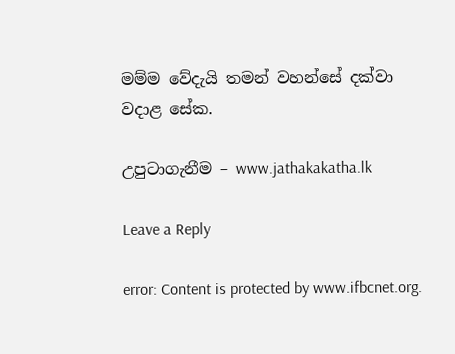මම්ම වේදැයි තමන් වහන්සේ දක්වා වදාළ සේක.

උපුටාගැනීම – www.jathakakatha.lk

Leave a Reply

error: Content is protected by www.ifbcnet.org.